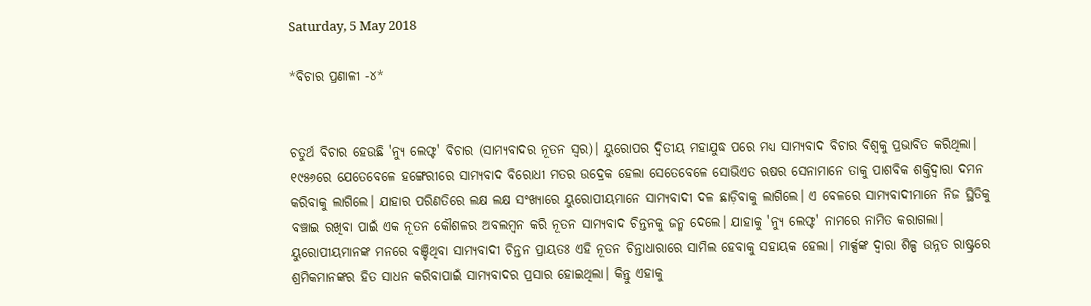Saturday, 5 May 2018

*ବିଚାର ପ୍ରଣାଳୀ -୪*


ଚତୁର୍ଥ ବିଚାର ହେଉଛି 'ନ୍ୟୁ ଲେଫ୍ଟ' ବିଚାର (ସାମ୍ୟବାଦର ନୂତନ ସ୍ୱର)। ୟୁରୋପର ଦ୍ଵିତୀୟ ମହାଯୁଦ୍ଧ ପରେ ମଧ୍ୟ ସାମ୍ୟବାଦ ବିଚାର ବିଶ୍ୱକୁ ପ୍ରଭାବିତ କରିଥିଲା। ୧୯୫୬ରେ ଯେତେବେଳେ ହଙ୍ଗେରୀରେ ସାମ୍ୟବାଦ ବିରୋଧୀ ମତର ଉଦ୍ରେକ ହେଲା ସେତେବେଳେ ସୋଭିଏତ ଋଷର ସେନାମାନେ ତାକୁ ପାଶବିକ ଶକ୍ତିଦ୍ୱାରା ଦମନ କରିବାକୁ ଲାଗିଲେ। ଯାହାର ପରିଣତିରେ ଲକ୍ଷ ଲକ୍ଷ ସଂଖ୍ୟାରେ ୟୁରୋପୀୟମାନେ ସାମ୍ୟବାଦୀ ଦଳ ଛାଡ଼ିବାକୁ ଲାଗିଲେ। ଏ ବେଳରେ ସାମ୍ୟବାଦୀମାନେ ନିଜ ସ୍ଥିତିକୁ ବଞ୍ଚାଇ ରଖିବା ପାଇଁ ଏକ ନୂତନ କୌଶଳର ଅବଲମ୍ବନ କରି ନୂତନ ସାମ୍ୟବାଦ ଚିନ୍ତନକୁ ଜନ୍ମ ଦେଲେ। ଯାହାକୁ 'ନ୍ୟୁ ଲେଫ୍ଟ' ନାମରେ ନାମିତ କରାଗଲା। ୟୁରୋପୀୟମାନଙ୍କ ମନରେ ବଞ୍ଚିଥିବା ସାମ୍ୟବାଦୀ ଚିନ୍ତନ ପ୍ରାୟତଃ ଏହି ନୂତନ ଚିନ୍ତାଧାରାରେ ସାମିଲ ହେବାକୁ ସହାୟକ ହେଲା। ମାର୍କ୍ସଙ୍କ ଦ୍ୱାରା ଶିଳ୍ପ ଉନ୍ନତ ରାଷ୍ଟ୍ରରେ ଶ୍ରମିକମାନଙ୍କର ହିତ ସାଧନ କରିବାପାଇଁ ସାମ୍ୟବାଦର ପ୍ରସାର ହୋଇଥିଲା। କିନ୍ତୁ ଏହାକୁ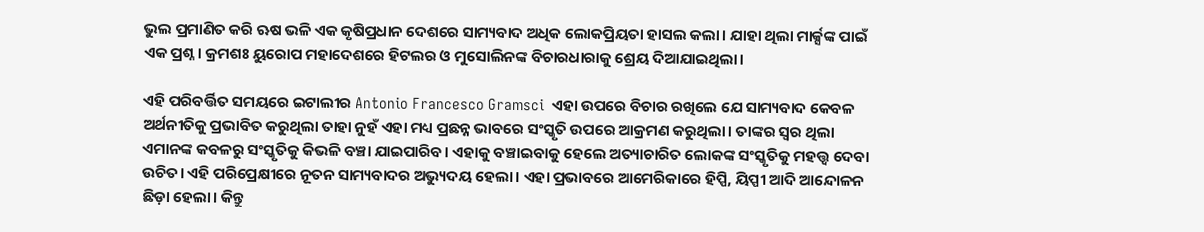ଭୁଲ ପ୍ରମାଣିତ କରି ଋଷ ଭଳି ଏକ କୃଷିପ୍ରଧାନ ଦେଶରେ ସାମ୍ୟବାଦ ଅଧିକ ଲୋକପ୍ରିୟତା ହାସଲ କଲା। ଯାହା ଥିଲା ମାର୍କ୍ସଙ୍କ ପାଇଁ ଏକ ପ୍ରଶ୍ନ। କ୍ରମଶଃ ୟୁରୋପ ମହାଦେଶରେ ହିଟଲର ଓ ମୁସୋଲିନଙ୍କ ବିଚାରଧାରାକୁ ଶ୍ରେୟ ଦିଆଯାଇଥିଲା।

ଏହି ପରିବର୍ତ୍ତିତ ସମୟରେ ଇଟାଲୀର Antonio Francesco Gramsci  ଏହା ଉପରେ ବିଚାର ରଖିଲେ ଯେ ସାମ୍ୟବାଦ କେବଳ ଅର୍ଥନୀତିକୁ ପ୍ରଭାବିତ କରୁଥିଲା ତାହା ନୁହଁ ଏହା ମଧ୍ୟ ପ୍ରଛନ୍ନ ଭାବରେ ସଂସ୍କୃତି ଉପରେ ଆକ୍ରମଣ କରୁଥିଲା। ତାଙ୍କର ସ୍ୱର ଥିଲା ଏମାନଙ୍କ କବଳରୁ ସଂସ୍କୃତିକୁ କିଭଳି ବଞ୍ଚା ଯାଇପାରିବ। ଏହାକୁ ବଞ୍ଚାଇବାକୁ ହେଲେ ଅତ୍ୟାଚାରିତ ଲୋକଙ୍କ ସଂସ୍କୃତିକୁ ମହତ୍ତ୍ୱ ଦେବା ଉଚିତ। ଏହି ପରିପ୍ରେକ୍ଷୀରେ ନୂତନ ସାମ୍ୟବାଦର ଅଭ୍ୟୁଦୟ ହେଲା। ଏହା ପ୍ରଭାବରେ ଆମେରିକାରେ ହିପ୍ପି, ୟିପ୍ପୀ ଆଦି ଆନ୍ଦୋଳନ ଛିଡ଼ା ହେଲା। କିନ୍ତୁ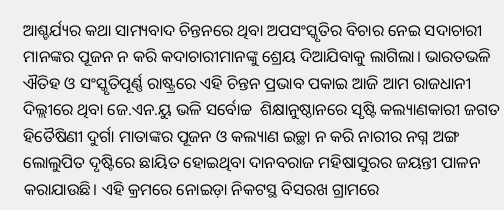ଆଶ୍ଚର୍ଯ୍ୟର କଥା ସାମ୍ୟବାଦ ଚିନ୍ତନରେ ଥିବା ଅପସଂସ୍କୃତିର ବିଚାର ନେଇ ସଦାଚାରୀ ମାନଙ୍କର ପୂଜନ ନ କରି କଦାଚାରୀମାନଙ୍କୁ ଶ୍ରେୟ ଦିଆଯିବାକୁ ଲାଗିଲା। ଭାରତଭଳି ଐତିହ ଓ ସଂସ୍କୃତିପୂର୍ଣ୍ଣ ରାଷ୍ଟ୍ରରେ ଏହି ଚିନ୍ତନ ପ୍ରଭାବ ପକାଇ ଆଜି ଆମ ରାଜଧାନୀ ଦିଲ୍ଲୀରେ ଥିବା ଜେ.ଏନ.ୟୁ ଭଳି ସର୍ବୋଚ୍ଚ  ଶିକ୍ଷାନୁଷ୍ଠାନରେ ସୃଷ୍ଟି କଲ୍ୟାଣକାରୀ ଜଗତ ହିତୈଷିଣୀ ଦୁର୍ଗା ମାତାଙ୍କର ପୂଜନ ଓ କଲ୍ୟାଣ ଇଚ୍ଛା ନ କରି ନାରୀର ନଗ୍ନ ଅଙ୍ଗ ଲୋଲୁପିତ ଦୃଷ୍ଟିରେ ଛାୟିତ ହୋଇଥିବା ଦାନବରାଜ ମହିଷାସୁରର ଜୟନ୍ତୀ ପାଳନ କରାଯାଉଛି। ଏହି କ୍ରମରେ ନୋଇଡ଼ା ନିକଟସ୍ଥ ବିସରଖ ଗ୍ରାମରେ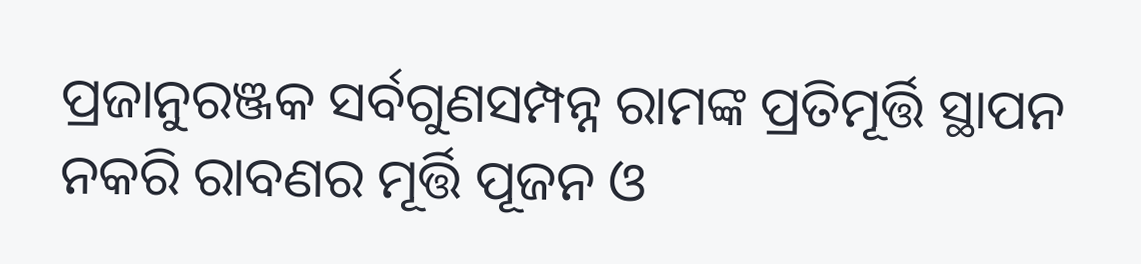ପ୍ରଜାନୁରଞ୍ଜକ ସର୍ବଗୁଣସମ୍ପନ୍ନ ରାମଙ୍କ ପ୍ରତିମୂର୍ତ୍ତି ସ୍ଥାପନ ନକରି ରାବଣର ମୂର୍ତ୍ତି ପୂଜନ ଓ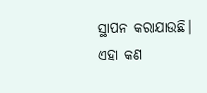ସ୍ଥାପନ କରାଯାଉଛି।
ଏହା କଣ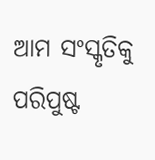ଆମ ସଂସ୍କୃତିକୁ ପରିପୁଷ୍ଟ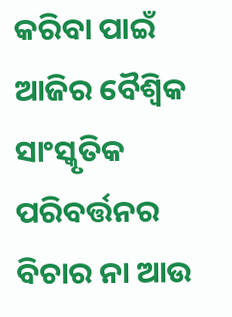କରିବା ପାଇଁ ଆଜିର ବୈଶ୍ବିକ ସାଂସ୍କୃତିକ ପରିବର୍ତ୍ତନର  ବିଚାର ନା ଆଉ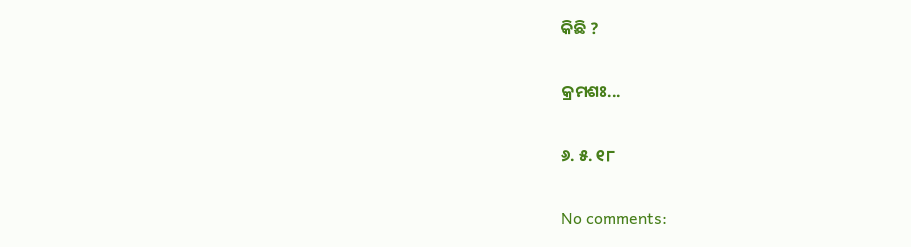କିଛି ?

କ୍ରମଶଃ...

୬. ୫. ୧୮

No comments: